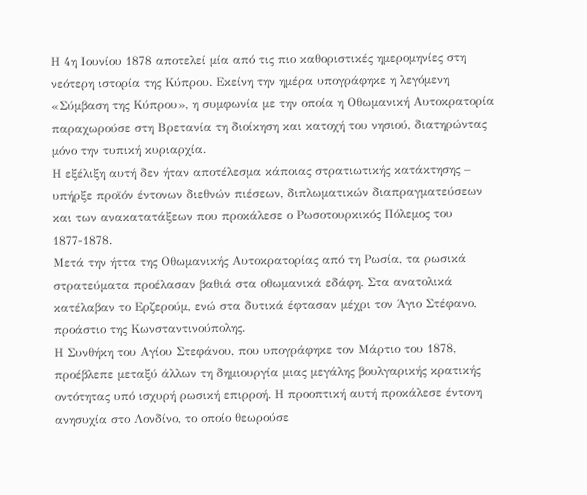Η 4η Ιουνίου 1878 αποτελεί μία από τις πιο καθοριστικές ημερομηνίες στη νεότερη ιστορία της Κύπρου. Εκείνη την ημέρα υπογράφηκε η λεγόμενη «Σύμβαση της Κύπρου», η συμφωνία με την οποία η Οθωμανική Αυτοκρατορία παραχωρούσε στη Βρετανία τη διοίκηση και κατοχή του νησιού, διατηρώντας μόνο την τυπική κυριαρχία.
Η εξέλιξη αυτή δεν ήταν αποτέλεσμα κάποιας στρατιωτικής κατάκτησης – υπήρξε προϊόν έντονων διεθνών πιέσεων, διπλωματικών διαπραγματεύσεων και των ανακατατάξεων που προκάλεσε ο Ρωσοτουρκικός Πόλεμος του 1877-1878.
Μετά την ήττα της Οθωμανικής Αυτοκρατορίας από τη Ρωσία, τα ρωσικά στρατεύματα προέλασαν βαθιά στα οθωμανικά εδάφη. Στα ανατολικά κατέλαβαν το Ερζερούμ, ενώ στα δυτικά έφτασαν μέχρι τον Άγιο Στέφανο, προάστιο της Κωνσταντινούπολης.
Η Συνθήκη του Αγίου Στεφάνου, που υπογράφηκε τον Μάρτιο του 1878, προέβλεπε μεταξύ άλλων τη δημιουργία μιας μεγάλης βουλγαρικής κρατικής οντότητας υπό ισχυρή ρωσική επιρροή. Η προοπτική αυτή προκάλεσε έντονη ανησυχία στο Λονδίνο, το οποίο θεωρούσε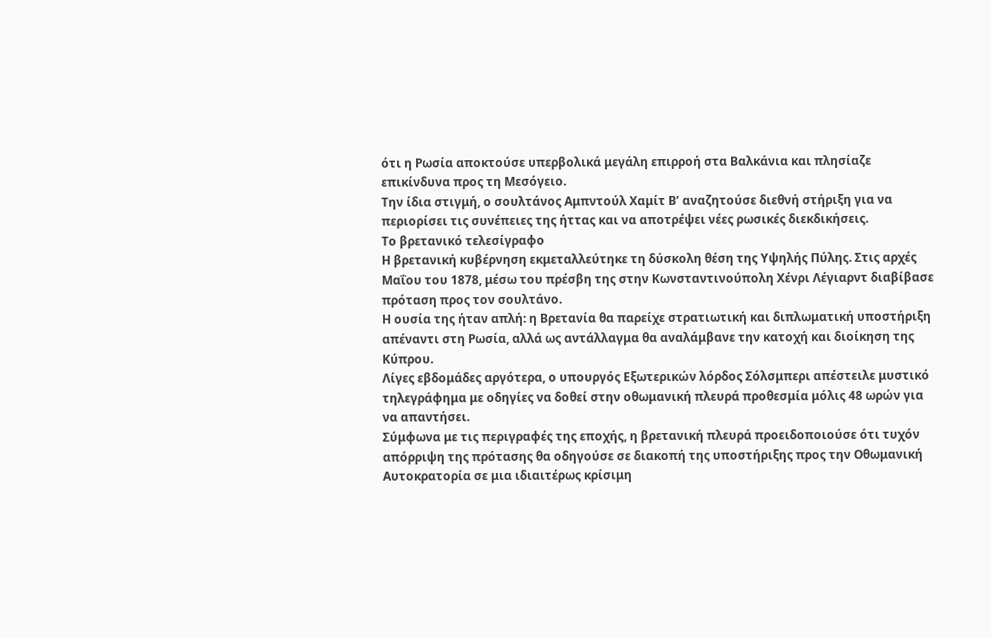ότι η Ρωσία αποκτούσε υπερβολικά μεγάλη επιρροή στα Βαλκάνια και πλησίαζε επικίνδυνα προς τη Μεσόγειο.
Την ίδια στιγμή, ο σουλτάνος Αμπντούλ Χαμίτ Β’ αναζητούσε διεθνή στήριξη για να περιορίσει τις συνέπειες της ήττας και να αποτρέψει νέες ρωσικές διεκδικήσεις.
Το βρετανικό τελεσίγραφο
Η βρετανική κυβέρνηση εκμεταλλεύτηκε τη δύσκολη θέση της Υψηλής Πύλης. Στις αρχές Μαΐου του 1878, μέσω του πρέσβη της στην Κωνσταντινούπολη Χένρι Λέγιαρντ διαβίβασε πρόταση προς τον σουλτάνο.
Η ουσία της ήταν απλή: η Βρετανία θα παρείχε στρατιωτική και διπλωματική υποστήριξη απέναντι στη Ρωσία, αλλά ως αντάλλαγμα θα αναλάμβανε την κατοχή και διοίκηση της Κύπρου.
Λίγες εβδομάδες αργότερα, ο υπουργός Εξωτερικών λόρδος Σόλσμπερι απέστειλε μυστικό τηλεγράφημα με οδηγίες να δοθεί στην οθωμανική πλευρά προθεσμία μόλις 48 ωρών για να απαντήσει.
Σύμφωνα με τις περιγραφές της εποχής, η βρετανική πλευρά προειδοποιούσε ότι τυχόν απόρριψη της πρότασης θα οδηγούσε σε διακοπή της υποστήριξης προς την Οθωμανική Αυτοκρατορία σε μια ιδιαιτέρως κρίσιμη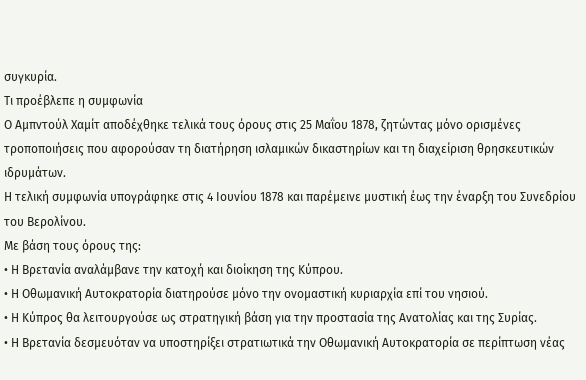συγκυρία.
Τι προέβλεπε η συμφωνία
Ο Αμπντούλ Χαμίτ αποδέχθηκε τελικά τους όρους στις 25 Μαΐου 1878, ζητώντας μόνο ορισμένες τροποποιήσεις που αφορούσαν τη διατήρηση ισλαμικών δικαστηρίων και τη διαχείριση θρησκευτικών ιδρυμάτων.
Η τελική συμφωνία υπογράφηκε στις 4 Ιουνίου 1878 και παρέμεινε μυστική έως την έναρξη του Συνεδρίου του Βερολίνου.
Με βάση τους όρους της:
• Η Βρετανία αναλάμβανε την κατοχή και διοίκηση της Κύπρου.
• Η Οθωμανική Αυτοκρατορία διατηρούσε μόνο την ονομαστική κυριαρχία επί του νησιού.
• Η Κύπρος θα λειτουργούσε ως στρατηγική βάση για την προστασία της Ανατολίας και της Συρίας.
• Η Βρετανία δεσμευόταν να υποστηρίξει στρατιωτικά την Οθωμανική Αυτοκρατορία σε περίπτωση νέας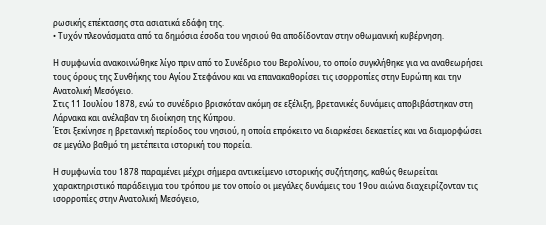ρωσικής επέκτασης στα ασιατικά εδάφη της.
• Τυχόν πλεονάσματα από τα δημόσια έσοδα του νησιού θα αποδίδονταν στην οθωμανική κυβέρνηση.

Η συμφωνία ανακοινώθηκε λίγο πριν από το Συνέδριο του Βερολίνου, το οποίο συγκλήθηκε για να αναθεωρήσει τους όρους της Συνθήκης του Αγίου Στεφάνου και να επανακαθορίσει τις ισορροπίες στην Ευρώπη και την Ανατολική Μεσόγειο.
Στις 11 Ιουλίου 1878, ενώ το συνέδριο βρισκόταν ακόμη σε εξέλιξη, βρετανικές δυνάμεις αποβιβάστηκαν στη Λάρνακα και ανέλαβαν τη διοίκηση της Κύπρου.
Έτσι ξεκίνησε η βρετανική περίοδος του νησιού, η οποία επρόκειτο να διαρκέσει δεκαετίες και να διαμορφώσει σε μεγάλο βαθμό τη μετέπειτα ιστορική του πορεία.

Η συμφωνία του 1878 παραμένει μέχρι σήμερα αντικείμενο ιστορικής συζήτησης, καθώς θεωρείται χαρακτηριστικό παράδειγμα του τρόπου με τον οποίο οι μεγάλες δυνάμεις του 19ου αιώνα διαχειρίζονταν τις ισορροπίες στην Ανατολική Μεσόγειο,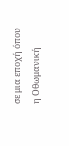σε μια εποχή όπου η Οθωμανική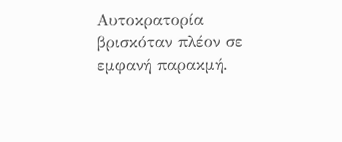Αυτοκρατορία βρισκόταν πλέον σε εμφανή παρακμή.